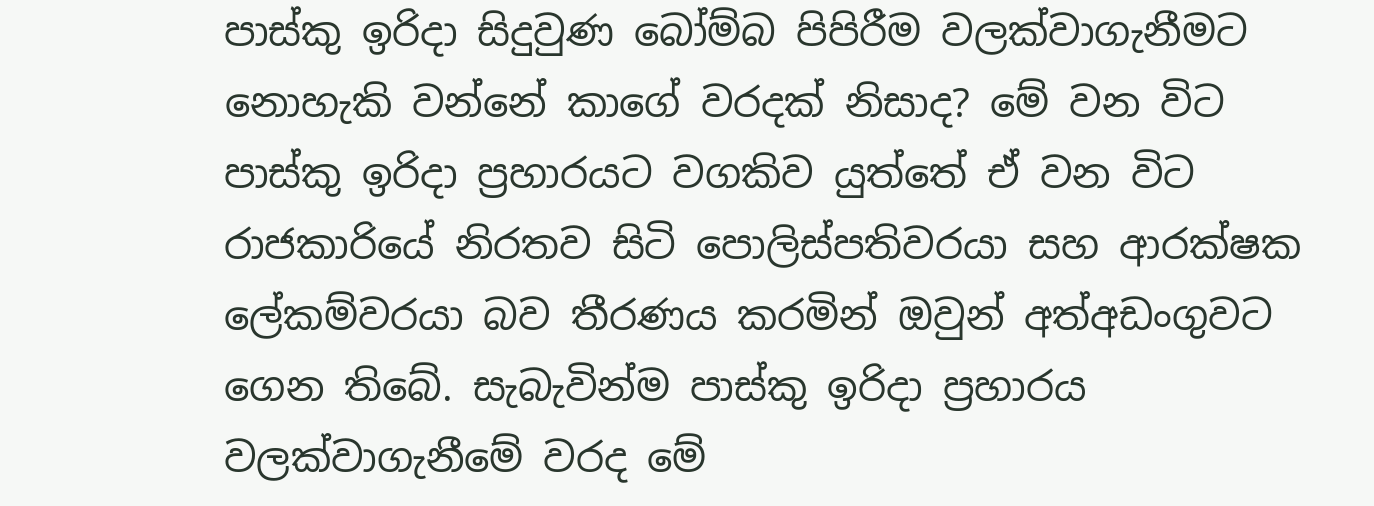පාස්කු ඉරිදා සිදුවුණ බෝම්බ පිපිරීම වලක්වාගැනීමට නොහැකි වන්නේ කාගේ වරදක් නිසාද? මේ වන විට පාස්කු ඉරිදා ප්‍රහාරයට වගකිව යුත්තේ ඒ වන විට රාජකාරියේ නිරතව සිටි පොලිස්පතිවරයා සහ ආරක්ෂක ලේකම්වරයා බව තීරණය කරමින් ඔවුන් අත්අඩංගුවට ගෙන තිබේ. සැබැවින්ම පාස්කු ඉරිදා ප්‍රහාරය වලක්වාගැනීමේ වරද මේ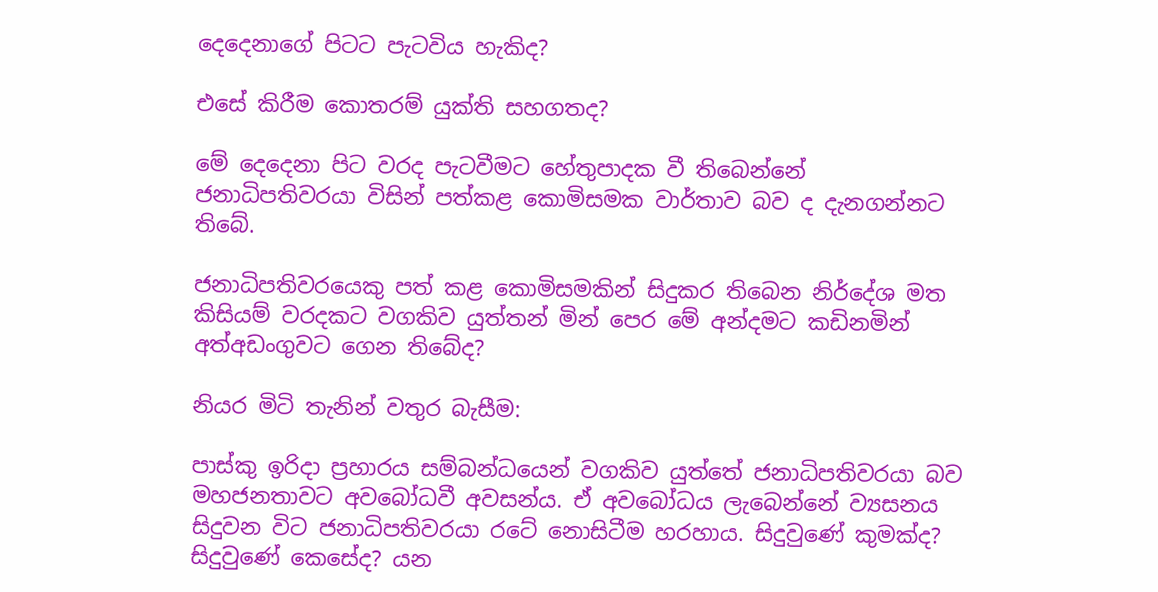දෙදෙනාගේ පිටට පැටවිය හැකිද?

එසේ කිරීම කොතරම් යුක්ති සහගතද?

මේ දෙදෙනා පිට වරද පැටවීමට හේතුපාදක වී තිබෙන්නේ ජනාධිපතිවරයා විසින් පත්කළ කොමිසමක වාර්තාව බව ද දැනගන්නට තිබේ.

ජනාධිපතිවරයෙකු පත් කළ කොමිසමකින් සිදුකර තිබෙන නිර්දේශ මත කිසියම් වරදකට වගකිව යුත්තන් මින් පෙර මේ අන්දමට කඩිනමින් අත්අඩංගුවට ගෙන තිබේද?

නියර මිටි තැනින් වතුර බැසීම:

පාස්කු ඉරිදා ප්‍රහාරය සම්බන්ධයෙන් වගකිව යුත්තේ ජනාධිපතිවරයා බව මහජනතාවට අවබෝධවී අවසන්ය. ඒ අවබෝධය ලැබෙන්නේ ව්‍යසනය සිදුවන විට ජනාධිපතිවරයා රටේ නොසිටීම හරහාය. සිදුවුණේ කුමක්ද? සිදුවුණේ කෙසේද? යන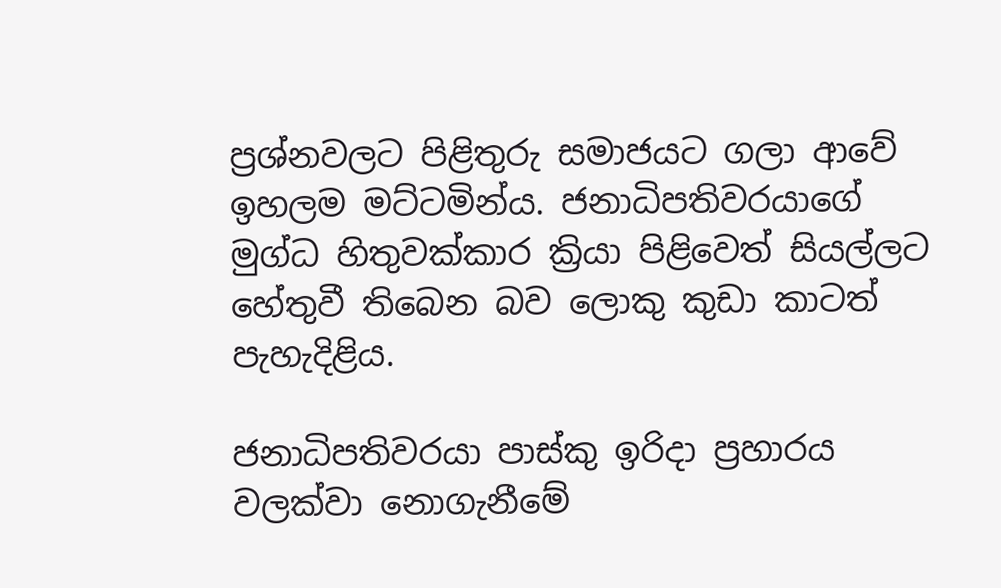ප්‍රශ්නවලට පිළිතුරු සමාජයට ගලා ආවේ ඉහලම මට්ටමින්ය. ජනාධිපතිවරයාගේ මුග්ධ හිතුවක්කාර ක්‍රියා පිළිවෙත් සියල්ලට හේතුවී තිබෙන බව ලොකු කුඩා කාටත් පැහැදිළිය.

ජනාධිපතිවරයා පාස්කු ඉරිදා ප්‍රහාරය වලක්වා නොගැනීමේ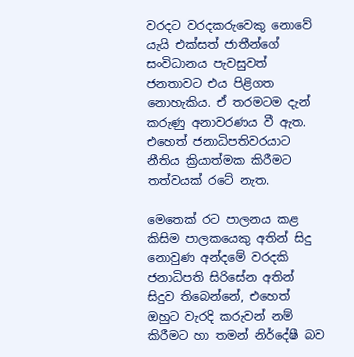වරදට වරදකරුවෙකු නොවේ යැයි එක්සත් ජාතීන්ගේ සංවිධානය පැවසුවත් ජනතාවට එය පිළිගත නොහැකිය. ඒ තරමටම දැන් කරුණු අනාවරණය වී ඇත. එහෙත් ජනාධිපතිවරයාට නීතිය ක්‍රියාත්මක කිරීමට තත්වයක් රටේ නැත.

මෙතෙක් රට පාලනය කළ කිසිම පාලකයෙකු අතින් සිදු නොවුණ අන්දමේ වරදකි ජනාධිපති සිරිසේන අතින් සිදුව තිබෙන්නේ, එහෙත් ඔහුට වැරදි කරුවන් නම් කිරීම‌ට හා තමන් නිර්දේෂී බව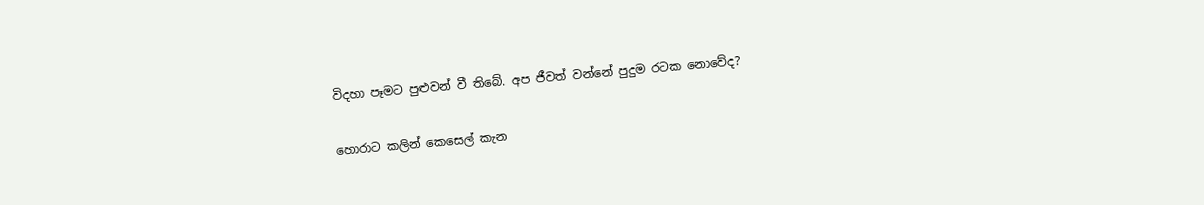විදහා පෑමට පුළුවන් වී තිබේ. අප ජීවත් වන්නේ පුදුම රටක නොවේද?

හොරාට කලින් කෙසෙල් කැන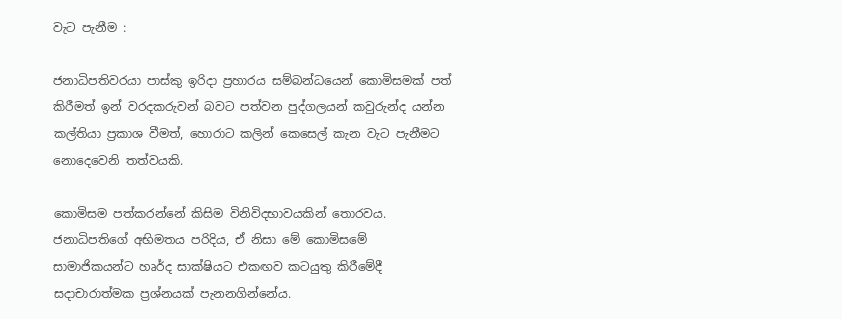වැට පැනීම :

ජනාධිපතිවරයා පාස්කු ඉරිදා ප්‍රහාරය සම්බන්ධයෙන් කොමිසමක් පත් කිරීමත් ඉන් වරදකරුවන් බවට පත්වන පුද්ගලයන් කවුරුන්ද යන්න කල්තියා ප්‍රකාශ වීමත්, හොරාට කලින් කෙසෙල් කැන වැට පැනීමට නොදෙවෙනි තත්වයකි.

කොමිසම පත්කරන්නේ කිසිම විනිවිදභාවයකින් තොරවය. ජනාධිපතිගේ අභිමතය පරිදිය, ඒ නිසා මේ කොමිසමේ සාමාජිකයන්ට හෘර්ද සාක්ෂියට එකඟව කටයුතු කිරීමේදී සදාචාරාත්මක ප්‍රශ්නයක් පැනනගින්නේය.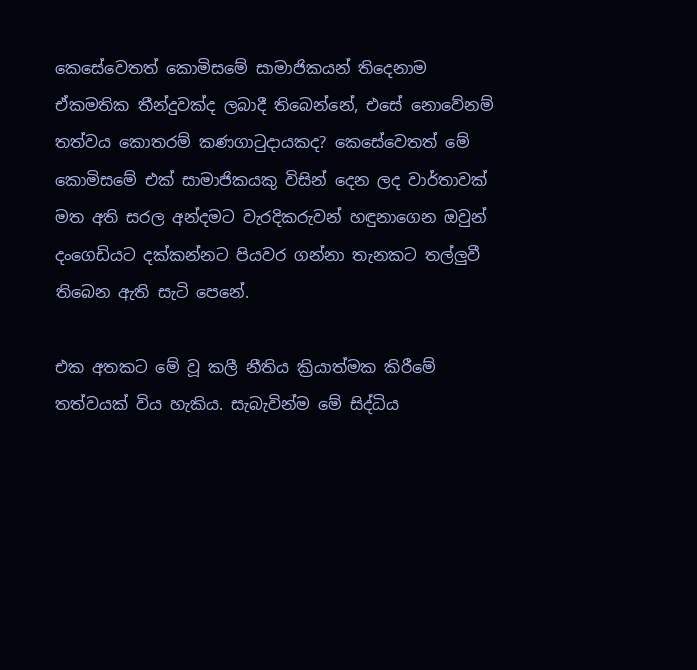කෙසේවෙතත් කොමිසමේ සාමාජිකයන් තිදෙනාම ඒකමතික තීන්දුවක්ද ලබාදී තිබෙන්නේ, එසේ නොවේනම් තත්වය කොතරම් කණගාටුදායකද? කෙසේවෙතත් මේ කොමිසමේ එක් සාමාජිකයකු විසින් දෙන ලද වාර්තාවක් මත අති සරල අන්දමට වැරදිකරුවන් හඳුනාගෙන ඔවුන් දංගෙඩියට දක්කන්නට පියවර ගන්නා තැනකට තල්ලුවී තිබෙන ඇති සැටි පෙනේ.

එක අතකට මේ වූ කලී නීතිය ක්‍රියාත්මක කිරීමේ තත්වයක් විය හැකිය. සැබැවින්ම මේ සිද්ධිය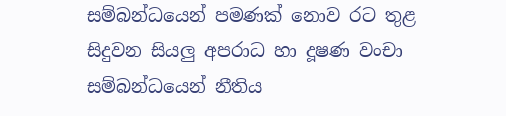සම්බන්ධයෙන් පමණක් නොව රට තුළ සිදුවන සියලු අපරාධ හා දූෂණ වංචා සම්බන්ධයෙන් නීතිය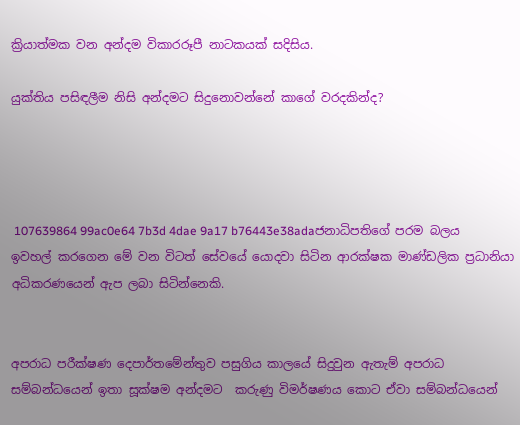ක්‍රියාත්මක වන අන්දම විකාරරූපී නාටකයක් සදිසිය.

යුක්තිය පසිඳලීම නිසි අන්දමට සිදුනොවන්නේ කාගේ වරදකින්ද?




 107639864 99ac0e64 7b3d 4dae 9a17 b76443e38adaජනාධිපතිගේ පරම බලය ඉවහල් කරගෙන මේ වන විටත් සේවයේ යොදවා සිටින ආරක්ෂක මාණ්ඩලික ප්‍රධානියා අධිකරණයෙන් ඇප ලබා සිටින්නෙකි.


අපරාධ පරීක්ෂණ දෙපාර්තමේන්තුව පසුගිය කාලයේ සිදුවුන ඇතැම් අපරාධ සම්බන්ධයෙන් ඉතා සූක්ෂම අන්දමට  කරුණු විමර්ෂණය කොට ඒවා සම්බන්ධයෙන්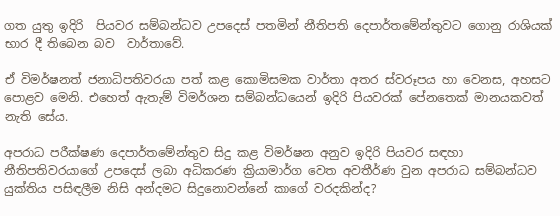ගත යුතු ඉදිරි  පියවර සම්බන්ධව උපදෙස් පතමින් නීතිපති දෙපාර්තමේන්තුවට ගොනු රාශියක් භාර දී තිබෙන බව  වාර්තාවේ.

ඒ විමර්ෂනත් ජනාධිපතිවරයා පත් කළ කොමිසමක වාර්තා අතර ස්වරූපය හා වෙනස, අහසට පොළව මෙනි. එහෙත් ඇතැම් විමර්ශන සම්බන්ධයෙන් ඉදිරි පියවරක් පේනතෙක් මානයකවත් නැති සේය.

අපරාධ පරීක්ෂණ දෙපාර්තමේන්තුව සිදු කළ විමර්ෂන අනුව ඉදිරි පියවර සඳහා නීතිපතිවරයාගේ උපදෙස් ලබා අධිකරණ ක්‍රියාමාර්ග වෙත අවතීර්ණ වුන අපරාධ සම්බන්ධව යුක්තිය පසිඳලීම නිසි අන්දමට සිදුනොවන්නේ කාගේ වරදකින්ද?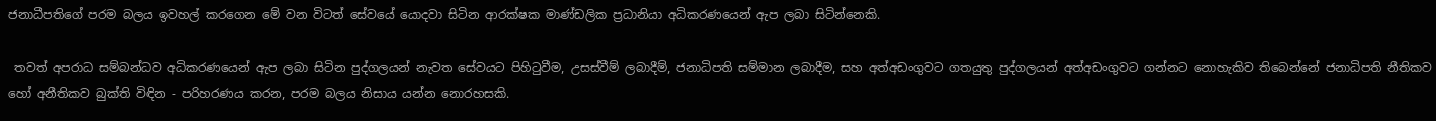ජනාධීපතිගේ පරම බලය ඉවහල් කරගෙන මේ වන විටත් සේවයේ යොදවා සිටින ආරක්ෂක මාණ්ඩලික ප්‍රධානියා අධිකරණයෙන් ඇප ලබා සිටින්නෙකි.

 තවත් අපරාධ සම්බන්ධව අධිකරණයෙන් ඇප ලබා සිටින පුද්ගලයන් නැවත සේවයට පිහිටුවීම, උසස්වීම් ලබාදීම්, ජනාධිපති සම්මාන ලබාදීම, සහ අත්අඩංගුවට ගතයුතු පුද්ගලයන් අත්අඩංගුවට ගන්නට නොහැකිව තිබෙන්නේ ජනාධිපති නීතිකව හෝ අනීතිකව බුක්ති විඳින - පරිහරණය කරන, පරම බලය නිසාය යන්න නොරහසකි.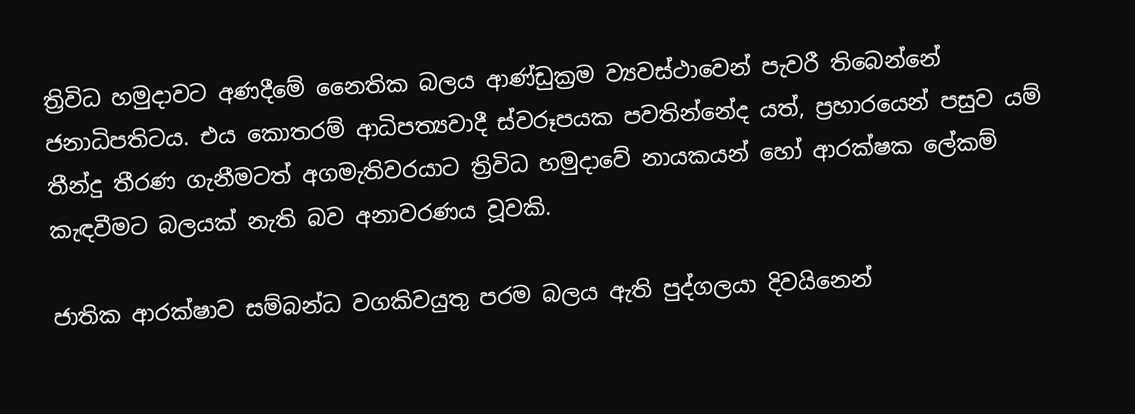ත්‍රිවිධ හමුදාවට අණදීමේ නෛතික බලය ආණ්ඩුක්‍රම ව්‍යවස්ථාවෙන් පැවරී තිබෙන්නේ ජනාධිපතිටය. එය කොතරම් ආධිපත්‍යවාදී ස්වරූපයක පවතින්නේද යත්, ප්‍රහාරයෙන් පසුව යම් තීන්දු තීරණ ගැනීමටත් අගමැතිවරයාට ත්‍රිවිධ හමුදාවේ නායකයන් හෝ ආරක්ෂක ලේකම් කැඳවීමට බලයක් නැති බව අනාවරණය වූවකි.

ජාතික ආරක්ෂාව සම්බන්ධ වගකිවයුතු පරම බලය ඇති පුද්ගලයා දිවයිනෙන්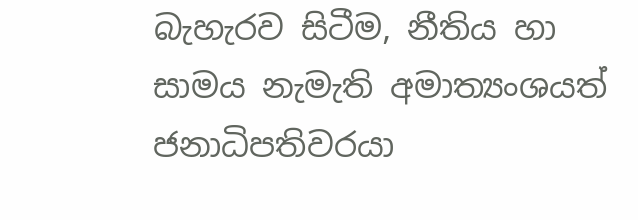බැහැරව සිටීම, නීතිය හා සාමය නැමැති අමාත්‍යංශයත් ජනාධිපතිවරයා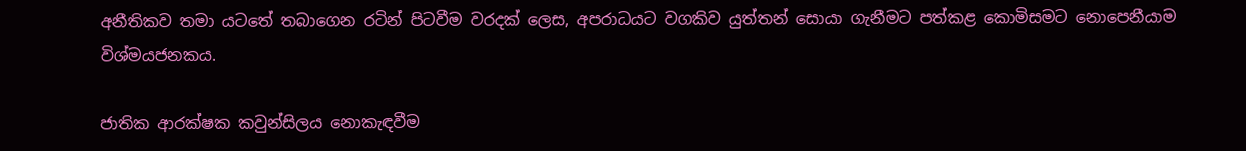අනීතිකව තමා යටතේ තබාගෙන රටින් පිටවීම වරදක් ලෙස, අපරාධයට වගකිව යුත්තන් සොයා ගැනීමට පත්කළ කොමිසමට නොපෙනීයාම විශ්මයජනකය.

ජාතික ආරක්ෂක කවුන්සිලය නොකැඳවීම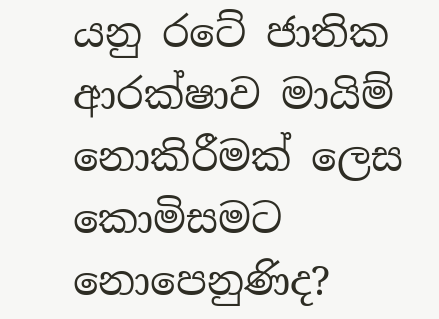යනු රටේ ජාතික ආරක්ෂාව මායිම් නොකිරීමක් ලෙස කොමිසමට නොපෙනුණිද?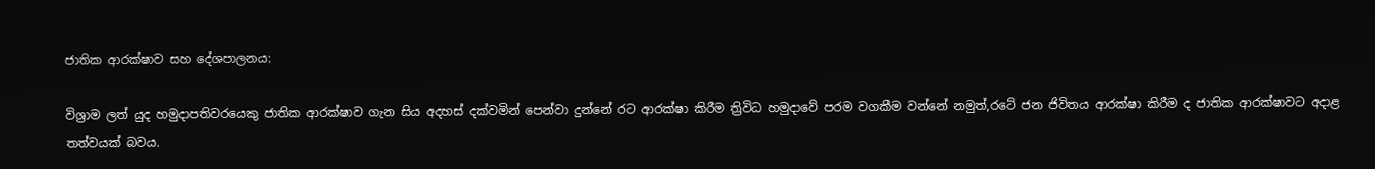ජාතික ආරක්ෂාව සහ දේශපාලනය:

විශ්‍රාම ලත් යුද හමුදාපතිවරයෙකු ජාතික ආරක්ෂාව ගැන සි‌ය අදහස් දක්වමින් ‌පෙන්වා දුන්නේ රට ආරක්ෂා කිරීම ත්‍රිවිධ හමුදාවේ පරම වගකීම වන්නේ නමුත්,රටේ ජන ජිවිතය ආරක්ෂා කිරීම ද ජාතික ආරක්ෂාවට අදාළ තත්වයක් බවය.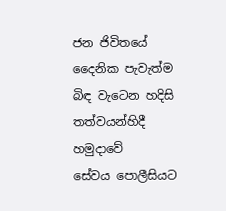ජන ජිවිතයේ දෛනික පැවැත්ම බිඳ වැටෙන හදිසි තත්වයන්හිදී හමුදාවේ සේවය ‌පොලීසිය‌ට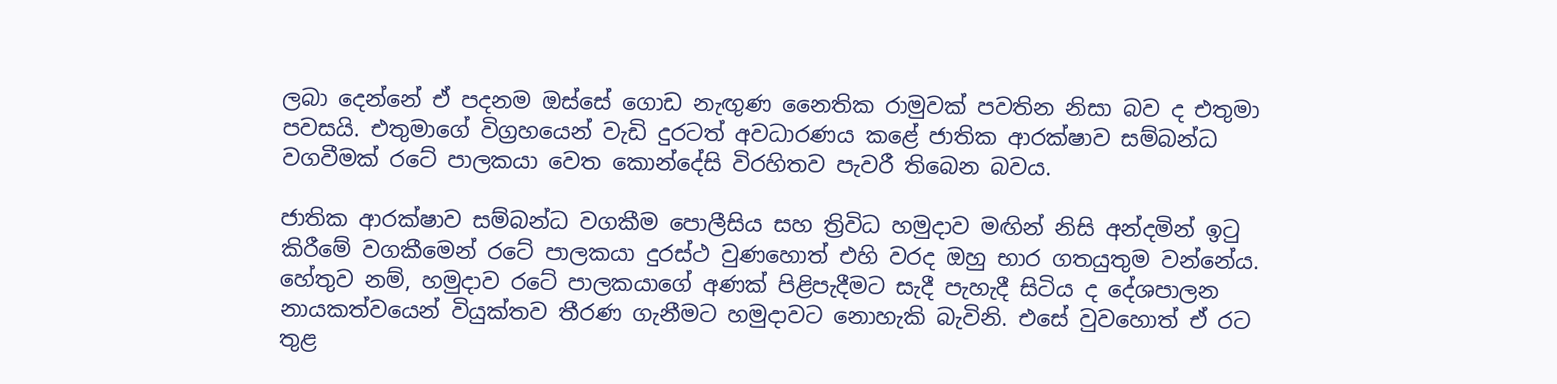ලබා දෙන්නේ ඒ පදනම ඔස්සේ ‌ගොඩ නැඟුණ නෛතික රාමුවක් පවතින නිසා බව ද එතුමා පවසයි. එතුමාගේ විග්‍රහයෙන් වැඩි දුරටත් අවධාරණය කළේ ජාතික ආරක්ෂාව සම්බන්ධ වගවීමක් රටේ පාලකයා වෙත කොන්දේසි විරහිතව පැවරී තිබෙන බවය.

ජාතික ආරක්ෂාව සම්බන්ධ වගකීම පොලීසිය සහ ත්‍රිවිධ හමුදාව මඟින් නිසි අන්දමින් ඉටු කිරීමේ වගකීමෙන් රටේ පාලකයා දුරස්ථ වුණහොත් එහි වරද ඔහු භාර ගතයුතුම වන්නේය. හේතුව නම්, හමුදාව රටේ පාලකයාගේ අණක් පිළිපැදීමට සැදී පැහැදී සිටිය ද දේශපාලන නායකත්වයෙන් වියුක්තව තීරණ ගැනීමට හමුදාවට නොහැකි බැවිනි. එසේ වුවහොත් ඒ රට තුළ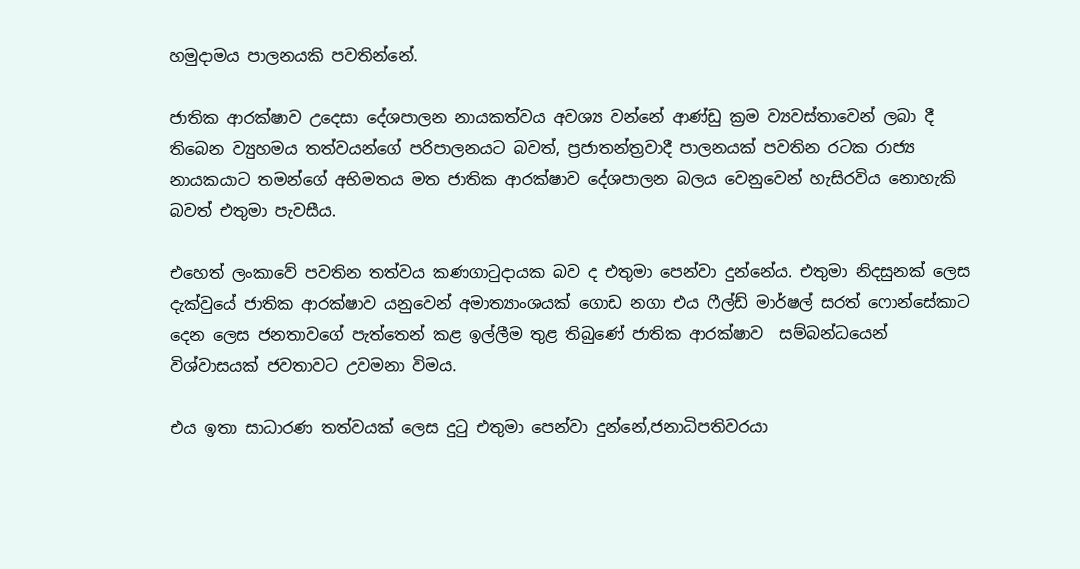හමුදාමය පාලනයකි පවතින්නේ.

ජාතික ආරක්ෂාව උදෙසා දේශපාලන නායකත්වය අවශ්‍ය වන්නේ ආණ්ඩු ක්‍රම ව්‍යවස්තාවෙන් ලබා දී තිබෙන ව්‍යුහමය තත්වයන්ගේ පරිපාලනයට බවත්, ප්‍රජාතන්ත්‍රවාදී පාලනයක් පවතින රටක රාජ්‍ය නායකයාට තමන්ගේ අභිමතය මත ජාතික ආරක්ෂාව දේශපාලන බලය වෙනුවෙන් හැසිරවිය නොහැකි බවත් එතුමා පැවසීය.

එහෙත් ලංකාවේ පවතින තත්වය කණගාටුදායක බව ද එතුමා පෙන්වා දුන්නේය. එතුමා නිදසුනක් ලෙස දැක්වුයේ ජාතික ආරක්ෂාව යනුවෙන් අමාත්‍යාංශයක් ගොඩ නගා එය ෆීල්ඩ් මාර්ෂල් සරත් ෆොන්සේකාට දෙන ලෙස ජනතාවගේ පැත්තෙන් කළ ඉල්ලීම තුළ තිබුණේ ජාතික ආරක්ෂාව  සම්බන්ධයෙන් විශ්වාසයක් ජවතාවට උවමනා විමය.

එය ඉතා සාධාරණ තත්වයක් ලෙස දුටු එතුමා පෙන්වා දුන්නේ,ජනාධිපතිවරයා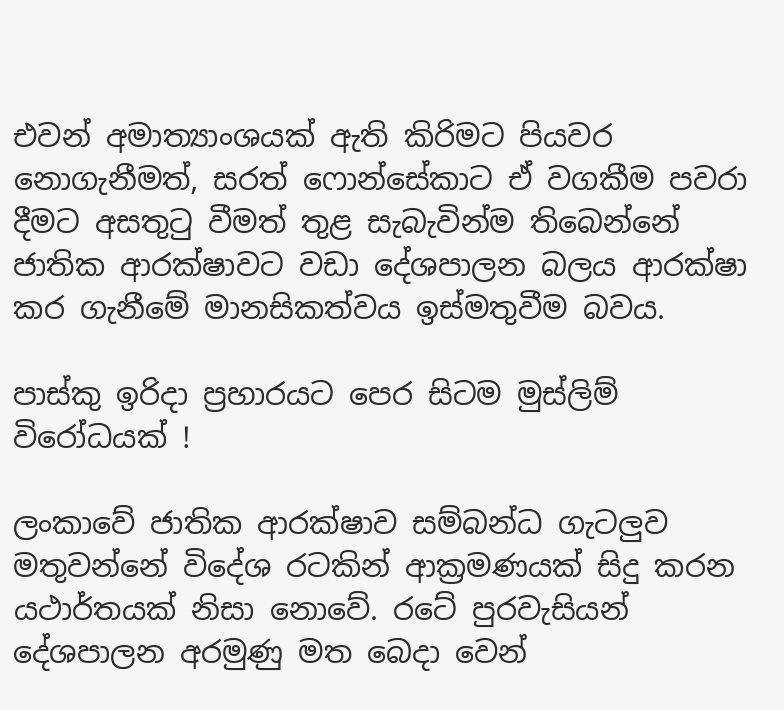එවන් අමාත්‍යාංශයක් ඇති කිරිමට පියවර නොගැනීමත්, සරත් ෆොන්සේකාට ඒ වගකීම පවරා දීමට අසතුටු වීමත් තුළ සැබැවින්ම තිබෙන්නේ ජාතික ආරක්ෂාවට වඩා දේශපාලන බලය ආරක්ෂා කර ගැනීමේ මානසිකත්වය ඉස්මතුවීම බවය.

පාස්කු ඉරිදා ප්‍රහාරයට පෙර සිටම මුස්ලිම් විරෝධයක් !

ලංකාවේ ජාතික ආරක්ෂාව සම්බන්ධ ගැටලුව මතුවන්නේ විදේශ රටකින් ආක්‍රමණයක් සිදු කරන යථාර්තයක් නිසා නොවේ. රටේ පුරවැසියන් දේශපාලන අරමුණු මත ‌බෙදා වෙන්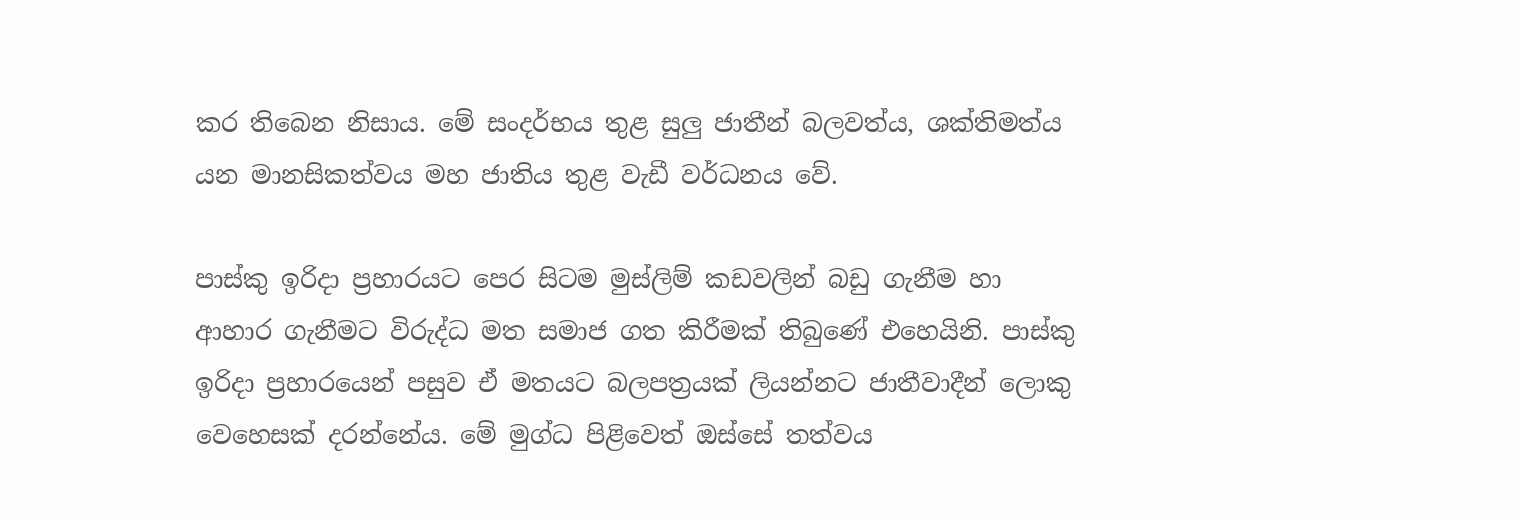කර තිබෙන නිසාය. මේ සංදර්භය තුළ සුලු ජාතීන් බලවත්ය, ශක්තිමත්ය යන මානසිකත්වය මහ ජාතිය තුළ වැඩී වර්ධනය වේ.

පාස්කු ඉරිදා ප්‍රහාරයට පෙර සිටම මුස්ලිම් කඩවලින් බඩු ගැනීම හා ආහාර ගැනීමට විරුද්ධ මත සමාජ ගත කිරීමක් තිබුණේ එහෙයිනි. පාස්කු ඉරිදා ප්‍රහාරයෙන් පසුව ඒ මතයට බලපත්‍රයක් ලියන්නට ජාතීවාදීන් ලොකු වෙහෙසක් දරන්නේය. මේ මුග්ධ පිළිවෙත් ඔස්සේ තත්වය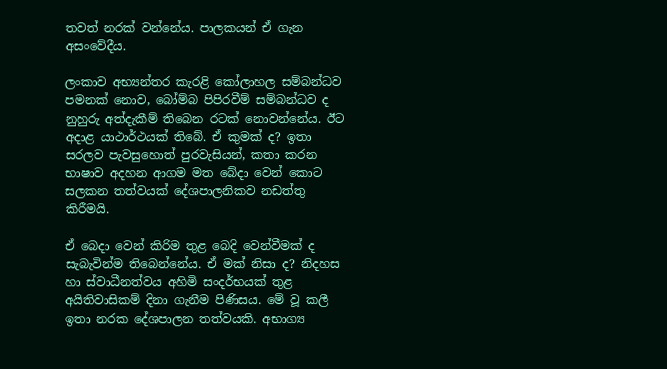තවත් නරක් වන්නේය. පාලකයන් ඒ ගැන අසංවේදීය.

ලංකාව අභ්‍යන්තර කැරළි කෝලාහල සම්බන්ධව පමනක් නොව, බෝම්බ පිපිරවීම් සම්බන්ධව ද නුහුරු අත්දැකීම් තිබෙන රටක් නොවන්නේය. ඊට අදාළ යාථාර්ථයක් තිබේ. ඒ කුමක් ද? ඉතා සරලව පැවසුහොත් පුරවැසියන්, කතා කරන භාෂාව අදහන ආගම මත බේදා වෙන් කොට සලකන තත්වයක් දේශපාලනිකව නඩත්තු කිරීමයි.

ඒ බෙදා වෙන් කිරිම තුළ බෙදි වෙන්වීමක් ද සැබැවින්ම තිබෙන්නේය. ඒ මක් නිසා ද? නිදහස හා ස්වාධීනත්වය අහිමි සංදර්භයක් තුළ අයිතිවාසිකම් දිනා ගැනීම පිණිසය. මේ වූ කලී ඉතා නරක දේශපාලන තත්වයකි. අභාග්‍ය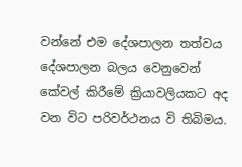වන්නේ එම දේශපාලන තත්වය දේශපාලන බලය වෙනුවෙන් කේවල් කිරීමේ ක්‍රියාවලියකට අද වන විට පරිවර්ථනය වි තිබිමය.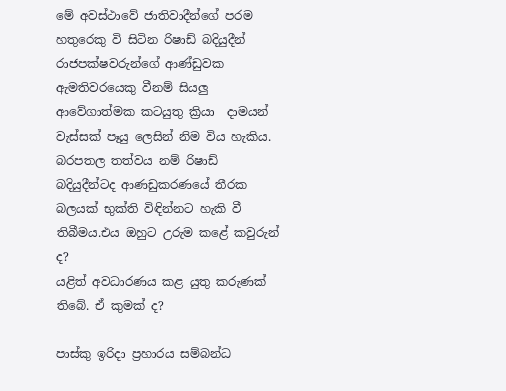මේ අවස්ථාවේ ජාතිවාදීන්ගේ පරම හතුරෙකු වි සිටින රිෂාඩ් බදියුදීන් රාජපක්ෂවරුන්ගේ ආණ්ඩුවක ඇමතිවරයෙකු වීනම් සියලු ආවේගාත්මක කටයුතු ක්‍රියා  දාමයන් වැස්සක් පෑයු ලෙසින් නිම විය හැකිය. බරපතල තත්වය නම් රිෂාඩ් බදියුදීන්ටද ආණඩුකරණයේ තීරක බලයක් භුක්ති විඳින්නට හැකි වී  තිබීමය.එය ඔහුට උරුම කළේ කවුරුන් ද?
යළිත් අවධාරණය කළ යුතු කරුණක් තිබේ. ඒ කුමක් ද?

පාස්කු ඉරිදා ප්‍රහාරය සම්බන්ධ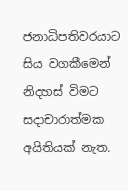ජනාධිපතිවරයාට සිය වගකීමෙන් නිදහස් විමට සදාචාරාත්මක අයිතියක් නැත.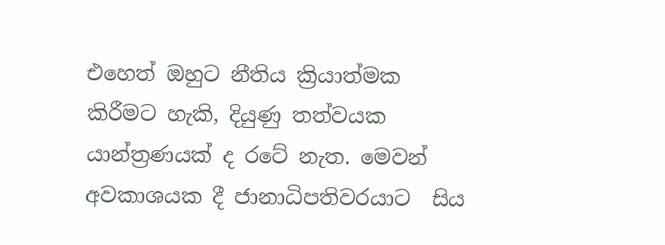එහෙත් ඔහුට නීතිය ක්‍රියාත්මක කිරීමට හැකි, දියුණු තත්වයක යාන්ත්‍රණයක් ද රටේ නැත. මෙවන් අවකාශයක දී ජානාධිපතිවරයාට  සිය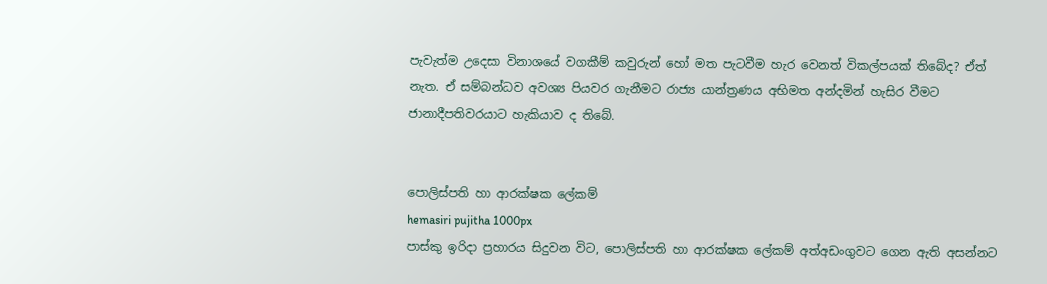පැවැත්ම උදෙසා විනාශයේ වගකීම් කවුරුන් හෝ මත පැටවීම හැර වෙනත් විකල්පයක් තිබේද? ඒත් නැත. ඒ සම්බන්ධව අවශ්‍ය පියවර ගැනීමට රාජ්‍ය යාන්ත්‍රණය අභිමත අන්දමින් හැසිර වීමට ජානාදීපතිවරයාට හැකියාව ද තිබේ.


පොලිස්පති හා ආරක්ෂක ලේකම්
hemasiri pujitha 1000px
පාස්කු ඉරිදා ප්‍රහාරය සිදුවන විට, පොලිස්පති හා ආරක්ෂක ලේකම් අත්අඩංගුවට ගෙන ඇති අසන්නට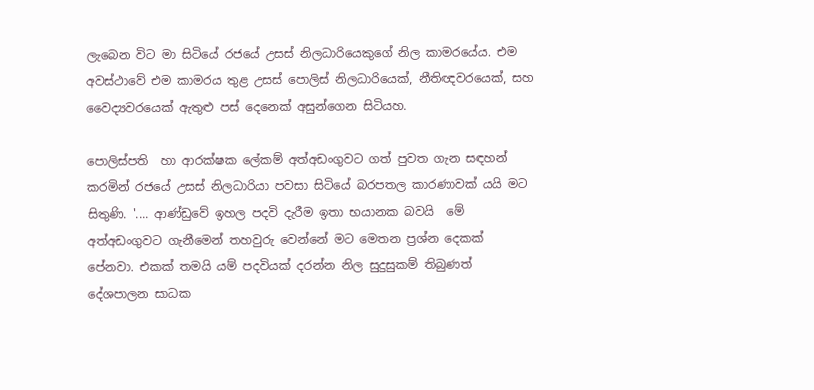ලැබෙන විට මා සිටියේ රජයේ උසස් නිලධාරියෙකුගේ නිල කාමරයේය. එම අවස්ථාවේ එම කාමරය තුළ උසස් පොලිස් නිලධාරියෙක්, නීතිඥවරයෙක්, සහ වෛද්‍යවරයෙක් ඇතුළු පස් දෙනෙක් අසුන්ගෙන සිටියහ.

පොලිස්පති  හා ආරක්ෂක ලේකම් අත්අඩංගුවට ගත් පුවත ගැන සඳහන් කරමින් රජයේ උසස් නිලධාරියා පවසා සිටියේ බරපතල කාරණාවක් යයි මට සිතුණි. '.... ආණ්ඩුවේ ඉහල පදවි දැරීම ඉතා භයානක බවයි  මේ අත්අඩංගුවට ගැනීමෙන් තහවුරු වෙන්නේ මට මෙතන ප්‍රශ්න දෙකක් පේනවා. එකක් තමයි යම් පදවියක් දරන්න නිල සුදුසුකම් තිබුණත් දේශපාලන සාධක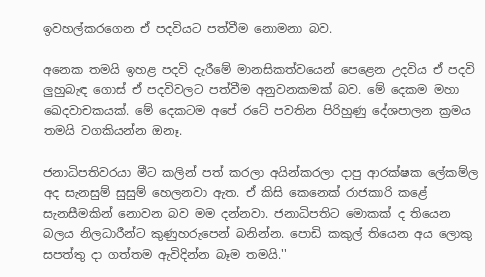ඉවහල්කරගෙන ඒ පදවියට පත්වීම නොමනා බව.

අනෙක තමයි ඉහළ පදවි දැරීමේ මානසිකත්වයෙන් පෙළෙන උදවිය ඒ පදවි ලුහුබැඳ‌ ගොස් ඒ පදවිවලට පත්වීම අනුවනකමක් බව. මේ දෙකම මහා ඛෙදවාචකයක්. මේ දෙකටම අපේ රටේ පවතින පිරිහුණු දේශපාලන ක්‍රමය තමයි වගකියන්න ඔනෑ.

ජනාධිපතිවරයා මීට කලින් පත් කරලා අයින්කරලා දාපු ආරක්ෂක ලේකම්ල අද සැනසුම් සුසුම් හෙලනවා ඇත. ඒ කිසි කෙනෙක් රාජකාරි කළේ සැනසීමකින් නොවන බව මම දන්නවා. ජනාධිපතිට මොකක් ද තියෙන බලය නිලධාරීන්ට කුණුහරුපෙන් බනින්න. පොඩි කකුල් තියෙන අය ලොකු සපත්තු දා ගත්තම ඇවිදින්න බෑම තමයි.''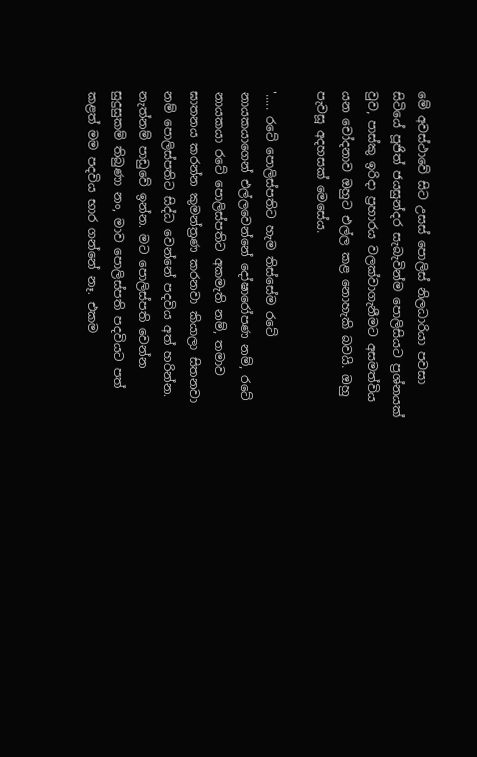මේ අවස්ථාවේ සිට උසස් පොලිස් නිලධාරියා පවසා සිටියේ පූජිත් ජයසුන්දර සැබැවින්ම පොලිසියට ප්‍රශ්නයක් වුව, පාස්කු ඉරිදා ප්‍රහාරය වලක්වාගැනීමට අසමත්විය යන චෝදනාව ඔහුට එල්ල කළ නොහැකි බවයි. ඔහු පැවසූ අදහසක් මෙසේය.

'..... රටේ පොලිස්පතිට හැම තිස්සේම රටේ නායකයාගෙන් එල්ලවෙන්නේ දෝෂාරෝපණ නම්, රටේ නායකයා රටේ පොලිස්පතිට අකමැති නම්, තමාව ඝාතනය කරන්න කුමන්ත්‍රණ කරනවා කියාලා සිතනවා නම් පොලිස්පතිට සිද්ධ වෙන්නේ පදවිය අත් හරින්න. නැත්නම් පාඩුවේ ඉන්න. මට පොලිස්පති වෙන්න සුදුසුකම් තිබුණා නං, මාව පොලිස්පති පදවියට පත් කළත් මම පදවිය භාර ගන්නේ නෑ. එකම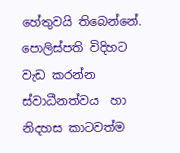හේතුවයි තිබෙන්නේ. පොලිස්පති විදිහට වැඩ කරන්න ස්වාධීනත්වය  හා නිදහස කාටවත්ම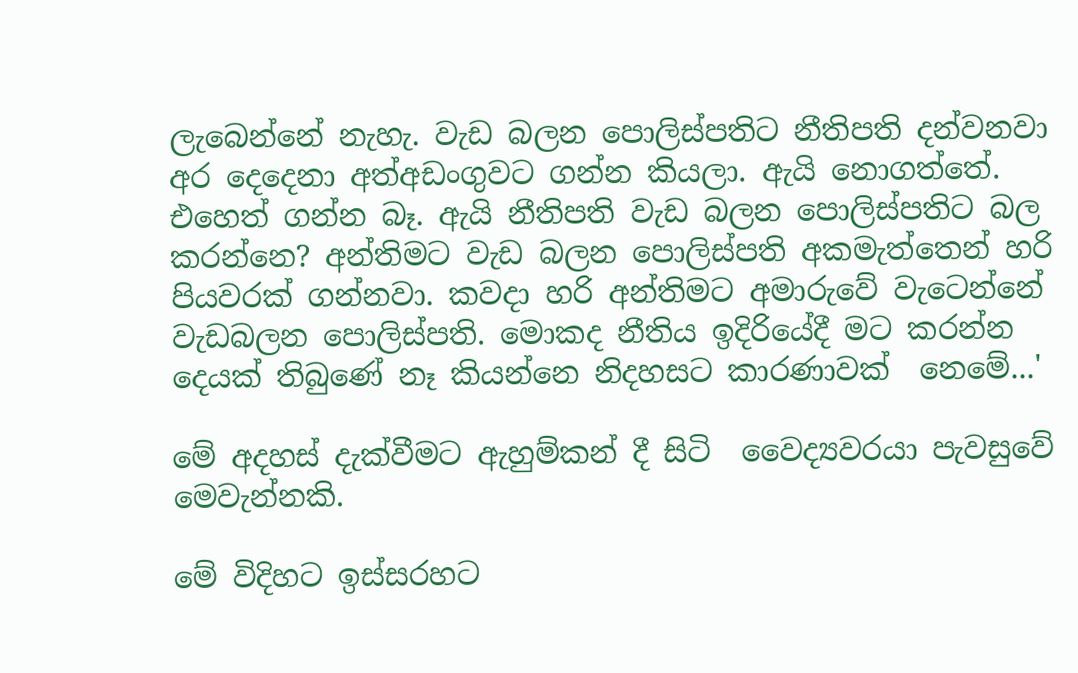ලැබෙන්නේ නැහැ. වැඩ බලන පොලිස්පතිට නීතිපති දන්වනවා අර දෙදෙනා අත්අඩංගුවට ගන්න කියලා. ඇයි නොගත්තේ. එහෙත් ගන්න බෑ. ඇයි නීතිපති වැඩ බලන පොලිස්පතිට බල කරන්නෙ? අන්තිමට වැඩ බලන පොලිස්පති අකමැත්තෙන් හරි  පියවරක් ගන්නවා. කවදා හරි අන්තිමට අමාරුවේ වැටෙන්නේ වැඩබලන පොලිස්පති. මොකද නීතිය ඉදිරියේදී මට කරන්න දෙයක් තිබුණේ නෑ කියන්නෙ නිදහසට කාරණාවක්  නෙමේ...'

මේ අදහස් දැක්වීමට ඇහුම්කන් දී සිටි  වෛද්‍යවරයා පැවසුවේ මෙවැන්නකි.

මේ විදිහට ඉස්සරහට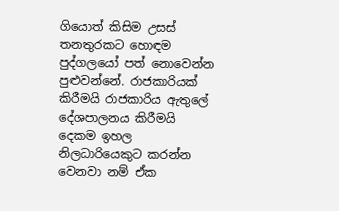ගියොත් කිසිම උසස් තනතුරකට හොඳම පුද්ගලයෝ පත් නොවෙන්න පුළුවන්නේ. රාජකාරියක් කිරීමයි රාජකාරිය ඇතුලේ දේශපාලනය කිරීමයි දෙකම ඉහල නිලධාරියෙකුට කරන්න වෙනවා නම් ඒක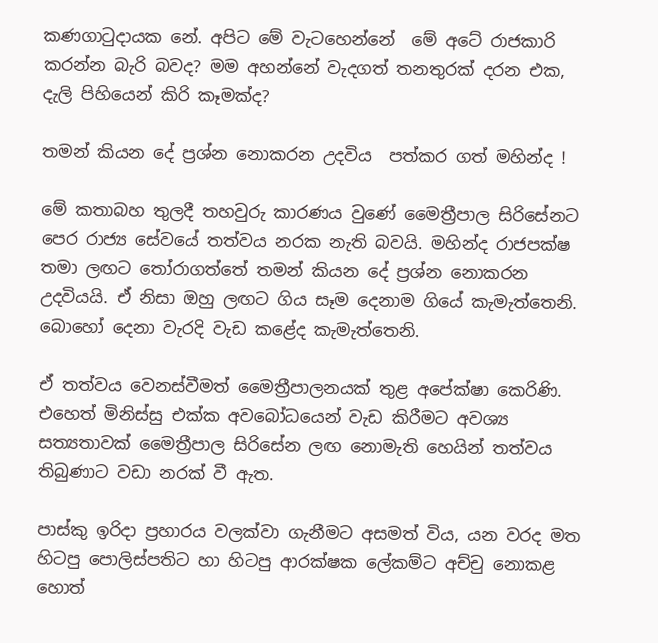කණගාටුදායක නේ. අපිට මේ වැටහෙන්නේ  මේ අටේ රාජකාරි කරන්න බැරි බවද? මම අහන්නේ වැදගත් තනතුරක් දරන එක, දැලි පිහියෙන් කිරි කෑමක්ද?

තමන් කියන දේ ප්‍රශ්න නොකරන උදවිය  පත්කර ගත් මහින්ද !

මේ කතාබහ තුලදී තහවුරු කාරණය වුණේ මෛත්‍රීපාල සිරිසේනට පෙර රාජ්‍ය සේවයේ තත්වය නරක නැති බවයි. මහින්ද රාජපක්ෂ තමා ලඟට තෝරාගත්තේ තමන් කියන දේ ප්‍රශ්න නොකරන උදවියයි. ඒ නිසා ඔහු ලඟට ගිය සෑම දෙනාම ගියේ කැමැත්තෙනි. බොහෝ දෙනා වැරදි වැඩ කළේද කැමැත්තෙනි.

ඒ තත්වය වෙනස්වීමත් මෛත්‍රීපාලනයක් තුළ අපේක්ෂා කෙරිණි. එහෙත් මිනිස්සු එක්ක අවබෝධයෙන් වැඩ කිරීමට අවශ්‍ය සත්‍යතාවක් මෛත්‍රීපාල සිරිසේන ලඟ නොමැති හෙයින් තත්වය තිබුණාට වඩා නරක් වී ඇත.

පාස්කු ඉරිදා ප්‍රහාරය වලක්වා ගැනීමට අසමත් විය, යන වරද මත හිටපු පොලිස්පතිට හා හිටපු ආරක්ෂක ලේකම්ට අච්චු නොකළ හොත්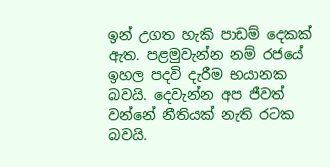ඉන් උගත හැකි පාඩම් දෙකක් ඇත. පළමුවැන්න නම් රජයේ ඉහල පදවි දැරීම භයානක බවයි. දෙවැන්න අප ජීවත් වන්නේ නීතියක් නැති රටක බවයි.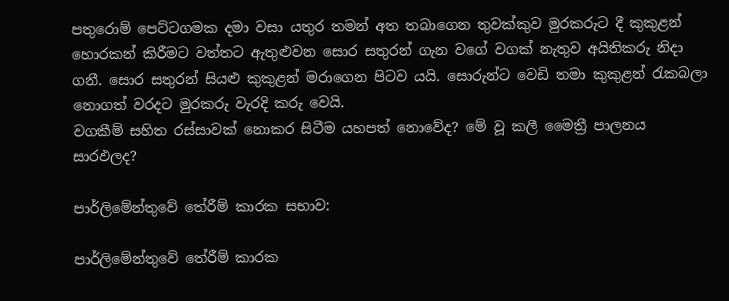පතුරොම් පෙට්ටගමක දමා වසා යතුර තමන් අත තබාගෙන තුවක්කුව මුරකරුට දී කුකුළන් හොරකන් කිරීමට වත්තට ඇතුළුවන සොර සතුරන් ගැන වගේ වගක් නැතුව අයිතිකරු නිදා ගනී. සොර සතුරන් සියළු කුකුළන් මරාගෙන පිටව යයි. සොරුන්ට වෙඩි තමා කුකුළන් රැකබලා නොගත් වරදට මුරකරු වැරදි කරු වෙයි.
වගකීම් සහිත රස්සාවක් නොකර සිටීම යහපත් නොවේද? මේ වූ කලී මෛත්‍රී පාලනය සාරඵලද?

පාර්ලිමේන්තුවේ තේරීම් කාරක සභාව:

පාර්ලිමේන්තුවේ තේරීම් කාරක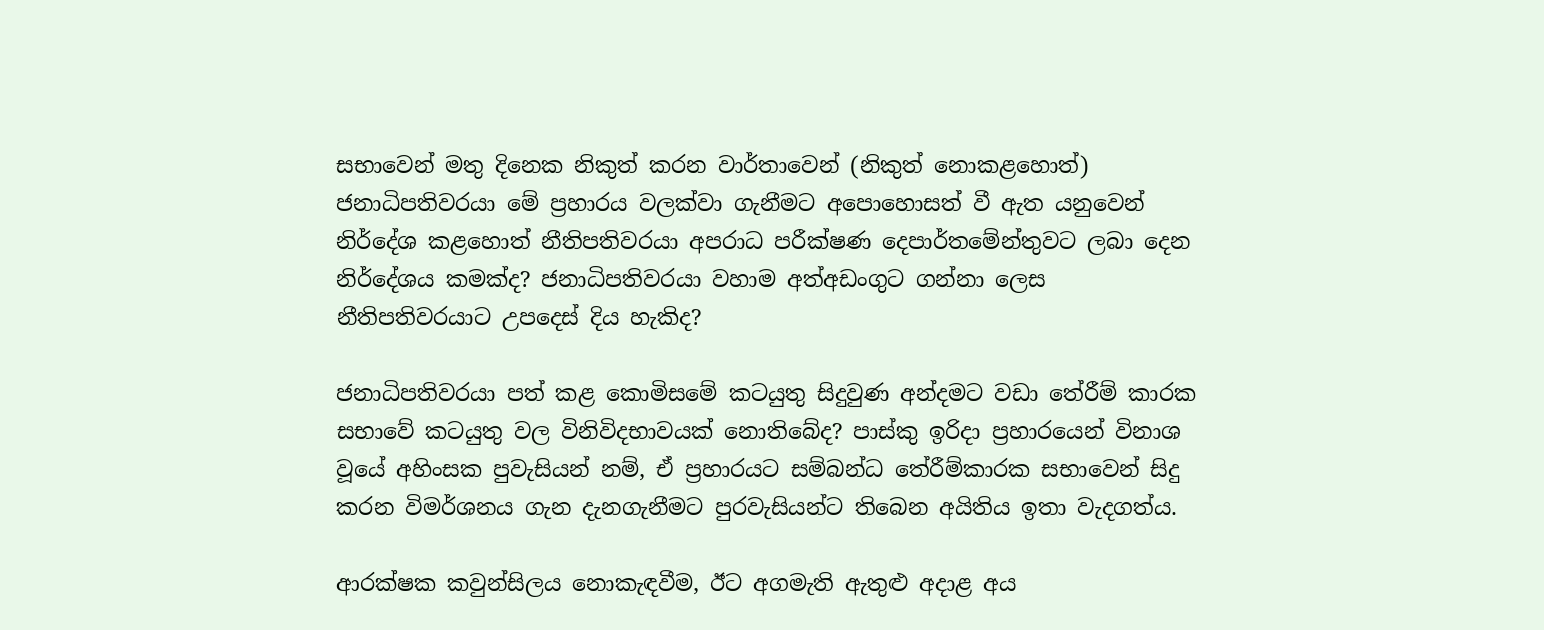සභාවෙන් මතු දිනෙක නිකුත් කරන වාර්තාවෙන් (නිකුත් නොකළහොත්) ජනාධිපතිවරයා‌ මේ ප්‍රහාරය වලක්වා ගැනීමට අපොහොසත් වී ඇත යනුවෙන් නිර්දේශ කළහොත් නීතිපතිවරයා අපරාධ පරීක්ෂණ දෙපාර්තමේන්තුවට ලබා දෙන නිර්දේශය කමක්ද? ජනාධිපතිවරයා වහාම අත්අඩංගුට ගන්නා ලෙස නීතිපතිවරයාට උපදෙස් දිය හැකිද?

ජනාධිපතිවරයා පත් කළ කොමිසමේ කටයුතු සිදුවුණ අන්දමට වඩා තේරීම් කාරක සභාවේ කටයුතු වල විනිවිදභාවයක් නොතිබේද? පාස්කු ඉරිදා ප්‍රහාරයෙන් විනාශ වූයේ අහිංසක පුවැසියන් නම්, ඒ ප්‍රහාරයට සම්බන්ධ තේරීම්කාරක සභාවෙන් සිදු කරන විමර්ශනය ගැන දැනගැනීමට පුරවැසියන්ට තිබෙන අයිතිය ඉතා වැදගත්ය.

ආරක්ෂක කවුන්සිලය නොකැඳවීම, ඊට අගමැති ඇතුළු අදාළ අය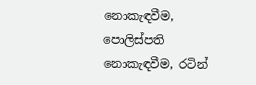නොකැඳවීම, පොලිස්පති නොකැඳවීම, රටින්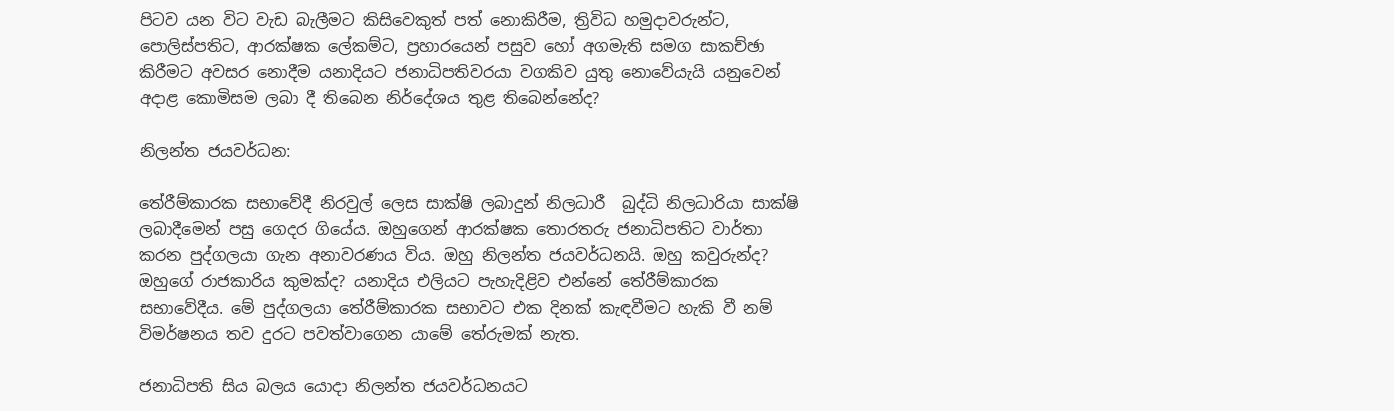පිටව යන විට වැඩ බැලීමට කිසිවෙකුත් පත් නොකිරීම, ත්‍රිවිධ හමුදාවරුන්ට, පොලිස්පතිට, ආරක්ෂක ලේකම්ට, ප්‍රහාරයෙන් පසුව හෝ අගමැති සමග සාකච්ඡා කිරීමට අවසර නොදීම යනාදියට ජනාධිපතිවරයා වගකිව යුතු නොවේයැයි යනුවෙන් අදාළ‌ කොමිසම ලබා දී තිබෙන නිර්දේශය තුළ තිබෙන්නේද?

නිලන්ත ජයවර්ධන:

තේරීම්කාරක සභාවේදී නිරවුල් ලෙස සාක්ෂි ලබාදුන් නිලධාරී  බුද්ධි නිලධාරියා සාක්ෂි ලබාදීමෙන් පසු ගෙදර ගියේය. ඔහුගෙන් ආරක්ෂක තොරතරු ජනාධිපතිට වාර්තා කරන පුද්ගලයා ගැන අනාවරණය විය. ඔහු නිලන්ත ජයවර්ධනයි. ඔහු කවුරුන්ද? ඔහුගේ රාජකාරිය කුමක්ද? යනාදිය එලියට පැහැදිළිව එන්නේ තේරීම්කාරක සභාවේදීය. මේ පුද්ගලයා තේරීම්කාරක සභාවට එක දිනක් කැඳවීමට හැකි වී නම් විමර්ෂනය තව දුරට පවත්වාගෙන යාමේ තේරුමක් නැත.

ජනාධිපති සිය බලය යොදා නිලන්ත ජයවර්ධනයට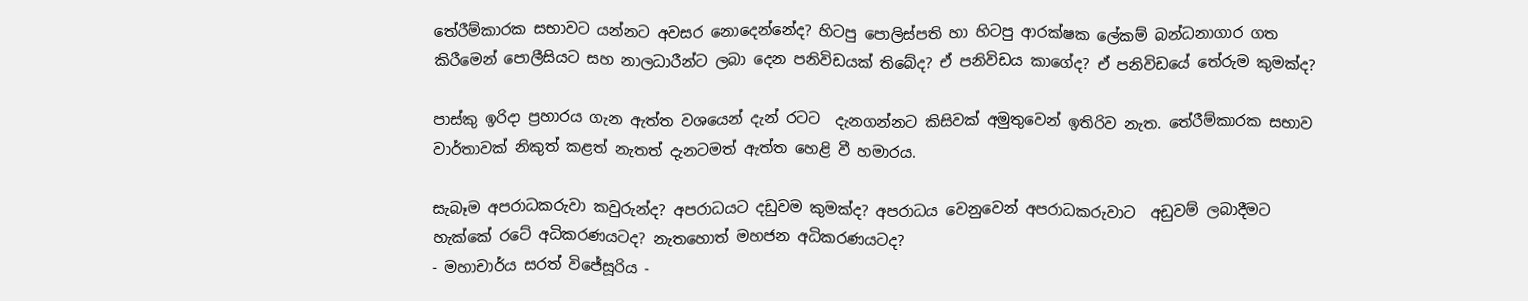තේරීම්කාරක සභාවට යන්නට අවසර නොදෙන්නේද? හිටපු පොලිස්පති හා හිටපු ආරක්ෂක ලේකම් බන්ධනාගාර ගත කිරීමෙන් පොලීසියට සහ නාලධාරීන්ට ලබා දෙන පනිවිඩයක් තිබේද? ඒ පනිවිඩය කාගේද? ඒ පනිවිඩයේ තේරුම කුමක්ද?

පාස්කු ඉරිදා ප්‍රහාරය ගැන ඇත්ත වශයෙන් දැන් රටට  දැනගන්නට කිසිවක් අමුතුවෙන් ඉතිරිව නැත. තේරීම්කාරක සභාව වාර්තාවක් නිකුත් කළත් නැතත් දැනටමත් ඇත්ත හෙළි වී හමාරය.

සැබෑම අපරාධකරුවා කවුරුන්ද? අපරාධයට දඩුවම කුමක්ද? අපරාධය වෙනුවෙන් අපරාධකරුවාට  අඩුවම් ලබාදීමට හැක්කේ රටේ අධිකරණයටද? නැතහොත් මහජන අධිකරණයටද?
- මහාචාර්ය සරත් විජේසූරිය -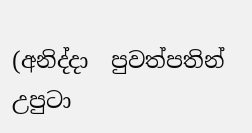(අනිද්දා  පුවත්පතින් උපුටා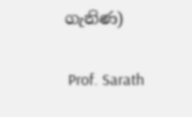ගැනිණ)

 Prof. Sarath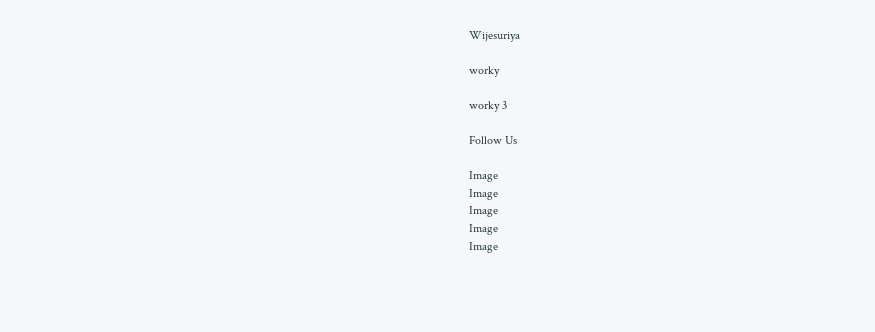Wijesuriya

worky

worky 3

Follow Us

Image
Image
Image
Image
Image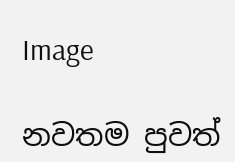Image

නවතම පුවත්